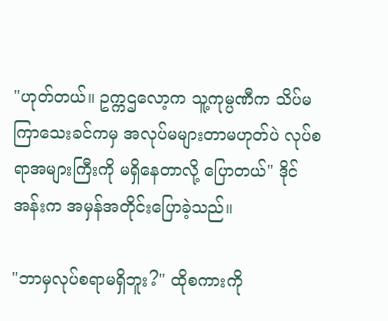"ဟုတ်တယ်။ ဥက္ကဌလော့က သူ့ကုမ္ပဏီက သိပ်မကြာသေးခင်ကမှ အလုပ်မများတာမဟုတ်ပဲ လုပ်စရာအများကြီးကို မရှိနေတာလို့ ပြောတယ်" ဒိုင်အန်းက အမှန်အတိုင်းပြောခဲ့သည်။

"ဘာမှလုပ်စရာမရှိဘူး?" ထိုစကားကို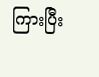ကြားပြီး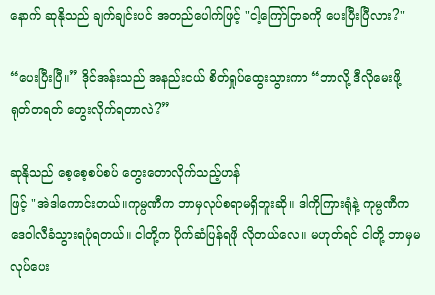နောက် ဆုနိုသည် ချက်ချင်းပင် အတည်ပေါက်ဖြင့် "ငါ့ကြော်ငြာခကို ပေးပြီးပြီလား?"

“ပေးပြီးပြီ။” ဒိုင်အန်းသည် အနည်းငယ် စိတ်ရှုပ်ထွေးသွားကာ “ဘာလို့ ဒီလိုမေးဖို့ ရုတ်တရတ် တွေးလိုက်ရတာလဲ?”

ဆုနိုသည် စေ့စေ့စပ်စပ် တွေးတောလိုက်သည့်ဟန်
ဖြင့် "အဲဒါကောင်းတယ်။ကုမ္ပဏီက ဘာမှလုပ်စရာမရှိဘူးဆို။ ဒါကိုကြားရုံနဲ့ ကုမ္ပဏီက ဒေဝါလီခံသွားရပုံရတယ်။ ငါတို့က ပိုက်ဆံပြန်ရဖို လိုတယ်လေ။ မဟုတ်ရင် ငါတို့ ဘာမှမလုပ်ပေး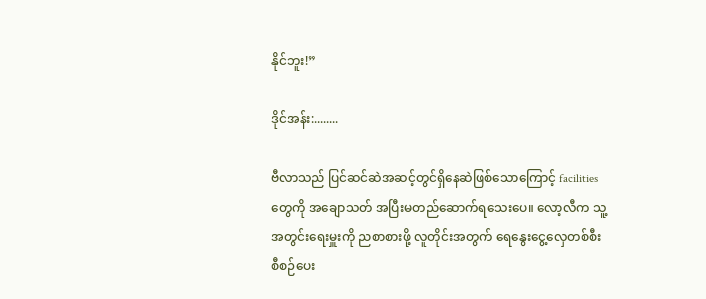နိုင်ဘူး!”

ဒိုင်အန်း:........

ဗီလာသည် ပြင်ဆင်ဆဲအဆင့်တွင်ရှိနေဆဲဖြစ်သောကြောင့် facilities တွေကို အချောသတ် အပြီးမတည်ဆောက်ရသေးပေ။ လော့လီက သူ့အတွင်းရေးမှူးကို ညစာစားဖို့ လူတိုင်းအတွက် ရေနွေးငွေ့လှေတစ်စီး စီစဉ်ပေး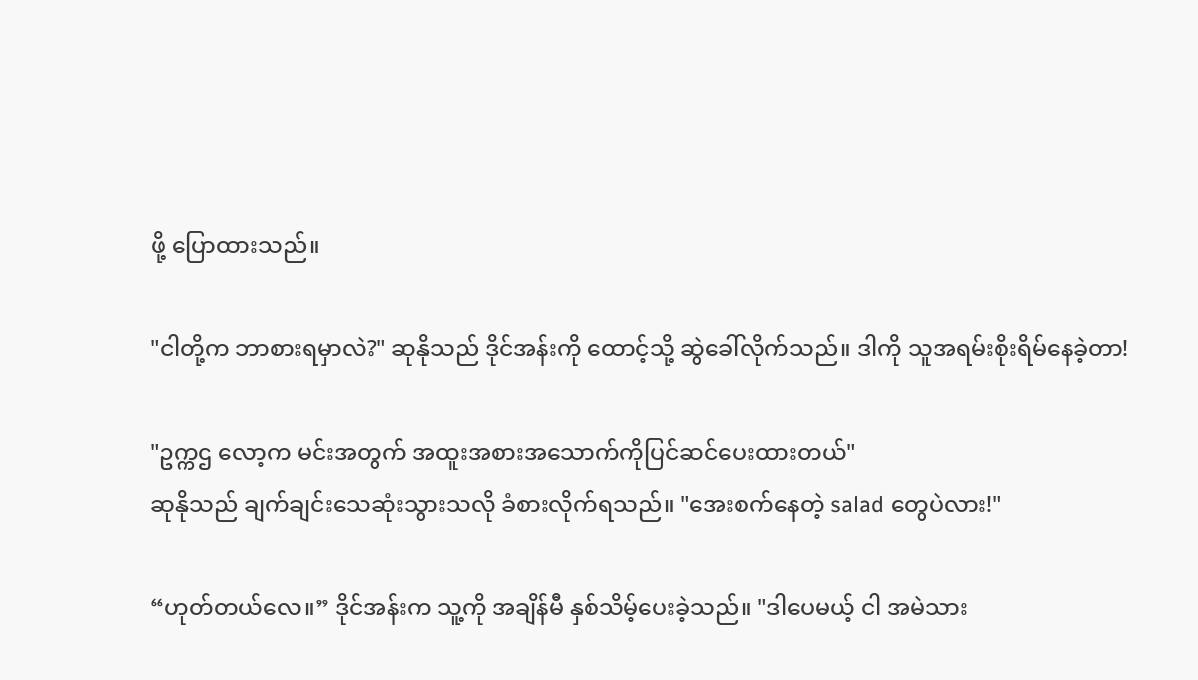ဖို့ ပြောထားသည်။

"ငါတို့က ဘာစားရမှာလဲ?" ဆုနိုသည် ဒိုင်အန်းကို ထောင့်သို့ ဆွဲခေါ်လိုက်သည်။ ဒါကို သူအရမ်းစိုးရိမ်နေခဲ့တာ!

"ဥက္ကဌ လော့က မင်းအတွက် အထူးအစားအသောက်ကိုပြင်ဆင်ပေးထားတယ်"
ဆုနိုသည် ချက်ချင်းသေဆုံးသွားသလို ခံစားလိုက်ရသည်။ "အေးစက်နေတဲ့ salad တွေပဲလား!"

“ဟုတ်တယ်လေ။” ဒိုင်အန်းက သူ့ကို အချိန်မီ နှစ်သိမ့်ပေးခဲ့သည်။ "ဒါပေမယ့် ငါ အမဲသား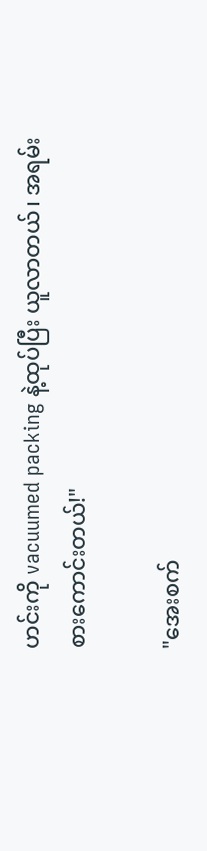ဟင်းကို vacuumed packing နဲ့ထုပ်ပြီး ယူလာတယ်၊ အရမ်းစားကောင်းတယ်!"

"အေးစက်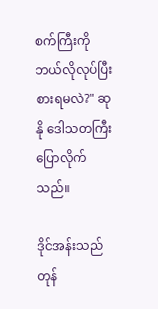စက်ကြီးကို ဘယ်လိုလုပ်ပြီး စားရမလဲ?" ဆုနို ဒေါသတကြီး ပြောလိုက်သည်။

ဒိုင်အန်းသည် တုန်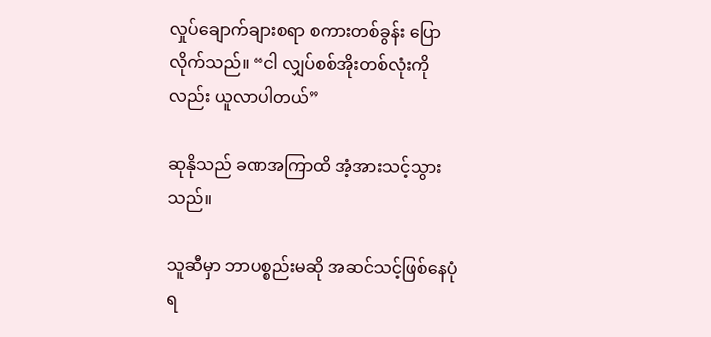လှုပ်ချောက်ချားစရာ စကားတစ်ခွန်း ပြောလိုက်သည်။ “ငါ လျှပ်စစ်အိုးတစ်လုံးကိုလည်း ယူလာပါတယ်”

ဆုနိုသည် ခဏအကြာထိ အံ့အားသင့်သွားသည်။

သူဆီမှာ ဘာပစ္စည်းမဆို အဆင်သင့်ဖြစ်နေပုံရ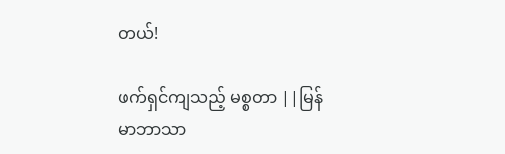တယ်!

ဖက်ရှင်ကျသည့် မစ္စတာ ||မြန်မာဘာသာ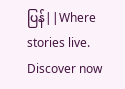ပြန်||Where stories live. Discover now